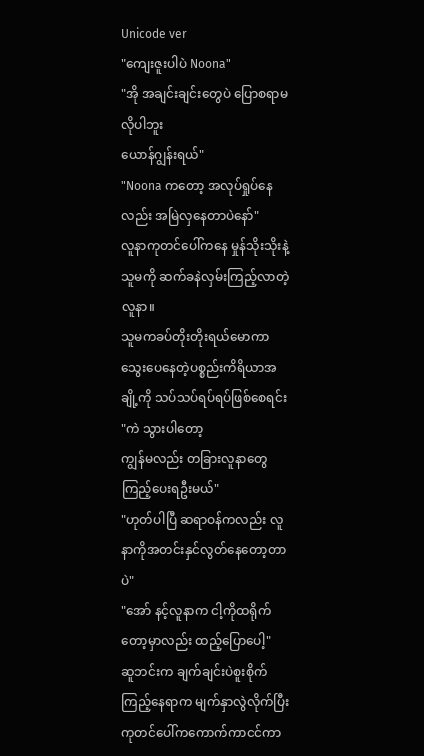Unicode ver
"ကျေးဇူးပါပဲ Noona"
"အို အချင်းချင်းတွေပဲ ပြောစရာမလိုပါဘူး
ယောန်ဂျွန်းရယ်"
"Noona ကတော့ အလုပ်ရှုပ်နေလည်း အမြဲလှနေတာပဲနော်"
လူနာကုတင်ပေါ်ကနေ မှုန်သိုးသိုးနဲ့သူမကို ဆက်ခနဲလှမ်းကြည့်လာတဲ့လူနာ။
သူမကခပ်တိုးတိုးရယ်မောကာ သွေးပေနေတဲ့ပစ္စည်းကိရိယာအချို့ကို သပ်သပ်ရပ်ရပ်ဖြစ်စေရင်း
"ကဲ သွားပါတော့
ကျွန်မလည်း တခြားလူနာတွေကြည့်ပေးရဦးမယ်"
"ဟုတ်ပါပြီ ဆရာဝန်ကလည်း လူနာကိုအတင်းနှင်လွတ်နေတော့တာပဲ"
"အော် နင့်လူနာက ငါ့ကိုထရိုက်တော့မှာလည်း ထည့်ပြောပေါ့"
ဆူဘင်းက ချက်ချင်းပဲစူးစိုက်ကြည့်နေရာက မျက်နှာလွဲလိုက်ပြီး ကုတင်ပေါ်ကကောက်ကာငင်ကာ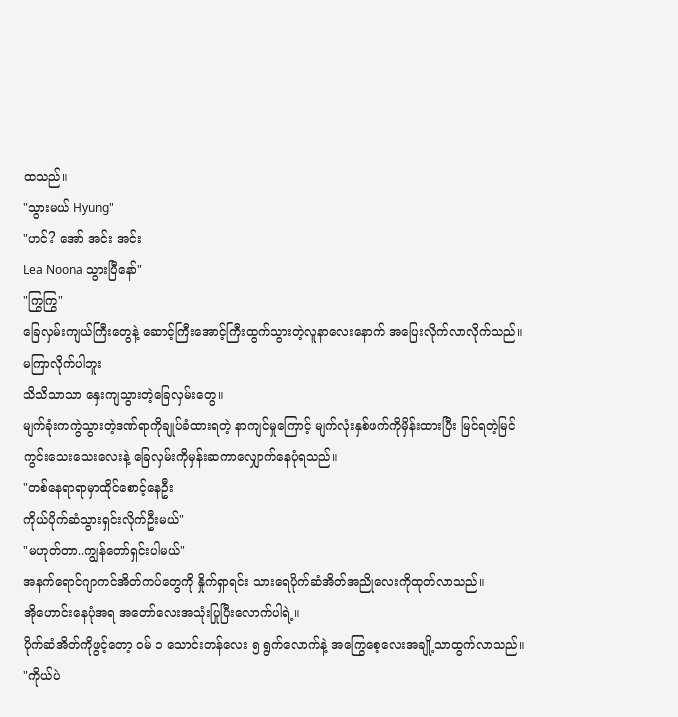ထသည်။
"သွားမယ် Hyung"
"ဟင်? အော် အင်း အင်း
Lea Noona သွားပြီနော်"
"ကြွကြွ"
ခြေလှမ်းကျယ်ကြီးတွေနဲ့ ဆောင့်ကြီးအောင့်ကြီးထွက်သွားတဲ့လူနာလေးနောက် အပြေးလိုက်လာလိုက်သည်။
မကြာလိုက်ပါဘူး
သိသိသာသာ နှေးကျသွားတဲ့ခြေလှမ်းတွေ။
မျက်ခုံးကကွဲသွားတဲ့ဒဏ်ရာကိုချုပ်ခံထားရတဲ့ နာကျင်မှုကြောင့် မျက်လုံးနှစ်ဖက်ကိုမှိန်းထားပြီး မြင်ရတဲ့မြင်ကွင်းသေးသေးလေးနဲ့ ခြေလှမ်းကိုမှန်းဆကာလျှောက်နေပုံရသည်။
"တစ်နေရာရာမှာထိုင်စောင့်နေဦး
ကိုယ်ပိုက်ဆံသွားရှင်းလိုက်ဦးမယ်"
"မဟုတ်တာ..ကျွန်တော်ရှင်းပါမယ်"
အနက်ရောင်ဂျာကင်အိတ်ကပ်တွေကို နှိုက်ရှာရင်း သားရေပိုက်ဆံအိတ်အညိုလေးကိုထုတ်လာသည်။
အိုဟောင်းနေပုံအရ အတော်လေးအသုံးပြုပြီးလောက်ပါရဲ့။
ပိုက်ဆံအိတ်ကိုဖွင့်တော့ ဝမ် ၁ သောင်းတန်လေး ၅ ရွက်လောက်နဲ့ အကြွေစေ့လေးအချို့သာထွက်လာသည်။
"ကိုယ်ပဲ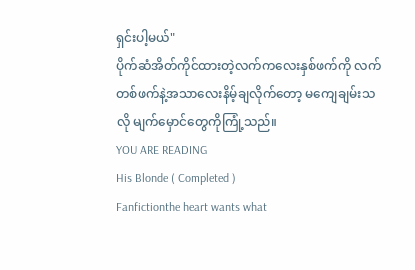ရှင်းပါ့မယ်"
ပိုက်ဆံအိတ်ကိုင်ထားတဲ့လက်ကလေးနှစ်ဖက်ကို လက်တစ်ဖက်နဲ့အသာလေးနိမ့်ချလိုက်တော့ မကျေချမ်းသလို မျက်မှောင်တွေကိုကြုံ့သည်။
YOU ARE READING
His Blonde ( Completed )
Fanfictionthe heart wants what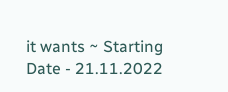it wants ~ Starting Date - 21.11.2022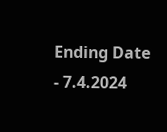Ending Date - 7.4.2024